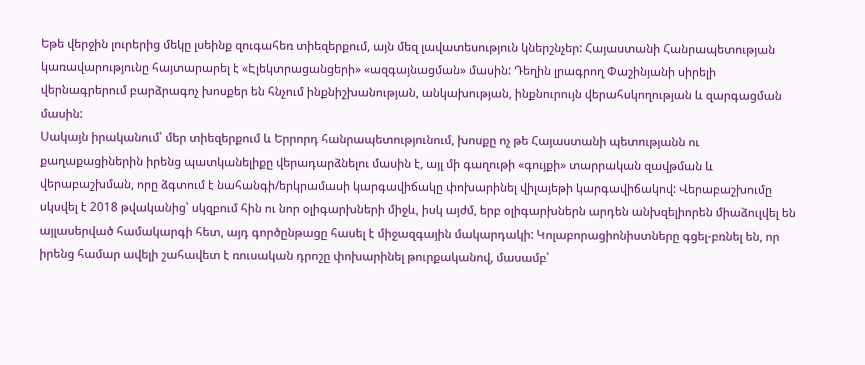Եթե վերջին լուրերից մեկը լսեինք զուգահեռ տիեզերքում, այն մեզ լավատեսություն կներշնչեր: Հայաստանի Հանրապետության կառավարությունը հայտարարել է «Էլեկտրացանցերի» «ազգայնացման» մասին: Դեղին լրագրող Փաշինյանի սիրելի վերնագրերում բարձրագոչ խոսքեր են հնչում ինքնիշխանության, անկախության, ինքնուրույն վերահսկողության և զարգացման մասին:
Սակայն իրականում՝ մեր տիեզերքում և Երրորդ հանրապետությունում, խոսքը ոչ թե Հայաստանի պետությանն ու քաղաքացիներին իրենց պատկանելիքը վերադարձնելու մասին է, այլ մի գաղութի «գույքի» տարրական զավթման և վերաբաշխման, որը ձգտում է նահանգի/երկրամասի կարգավիճակը փոխարինել վիլայեթի կարգավիճակով: Վերաբաշխումը սկսվել է 2018 թվականից՝ սկզբում հին ու նոր օլիգարխների միջև, իսկ այժմ, երբ օլիգարխներն արդեն անխզելիորեն միաձուլվել են այլասերված համակարգի հետ, այդ գործընթացը հասել է միջազգային մակարդակի: Կոլաբորացիոնիստները գցել-բռնել են, որ իրենց համար ավելի շահավետ է ռուսական դրոշը փոխարինել թուրքականով, մասամբ՝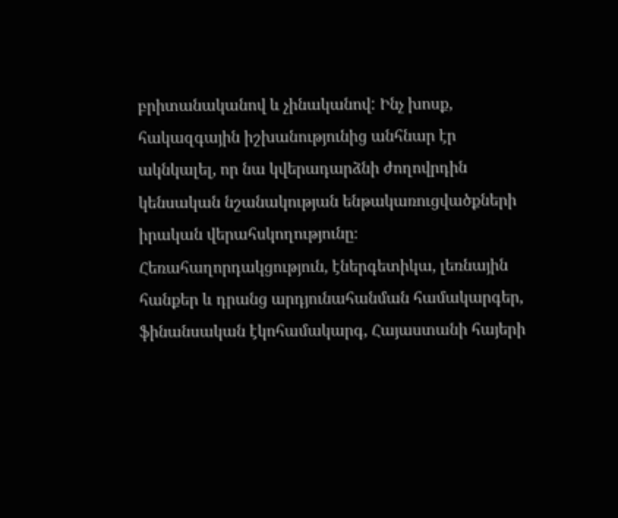բրիտանականով և չինականով: Ինչ խոսք, հակազգային իշխանությունից անհնար էր ակնկալել, որ նա կվերադարձնի ժողովրդին կենսական նշանակության ենթակառուցվածքների իրական վերահսկողությունը։
Հեռահաղորդակցություն, էներգետիկա, լեռնային հանքեր և դրանց արդյունահանման համակարգեր, ֆինանսական էկոհամակարգ, Հայաստանի հայերի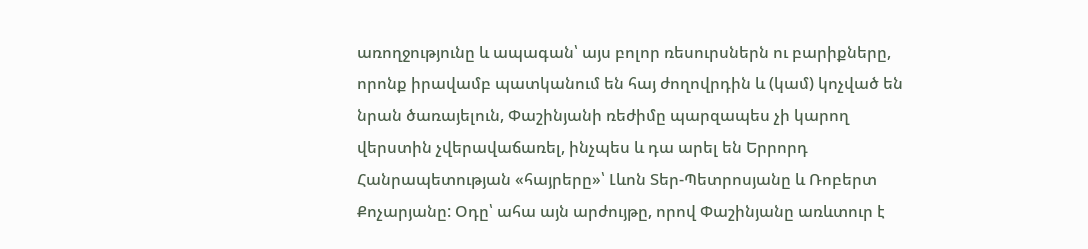առողջությունը և ապագան՝ այս բոլոր ռեսուրսներն ու բարիքները, որոնք իրավամբ պատկանում են հայ ժողովրդին և (կամ) կոչված են նրան ծառայելուն, Փաշինյանի ռեժիմը պարզապես չի կարող վերստին չվերավաճառել, ինչպես և դա արել են Երրորդ Հանրապետության «հայրերը»՝ Լևոն Տեր-Պետրոսյանը և Ռոբերտ Քոչարյանը: Օդը՝ ահա այն արժույթը, որով Փաշինյանը առևտուր է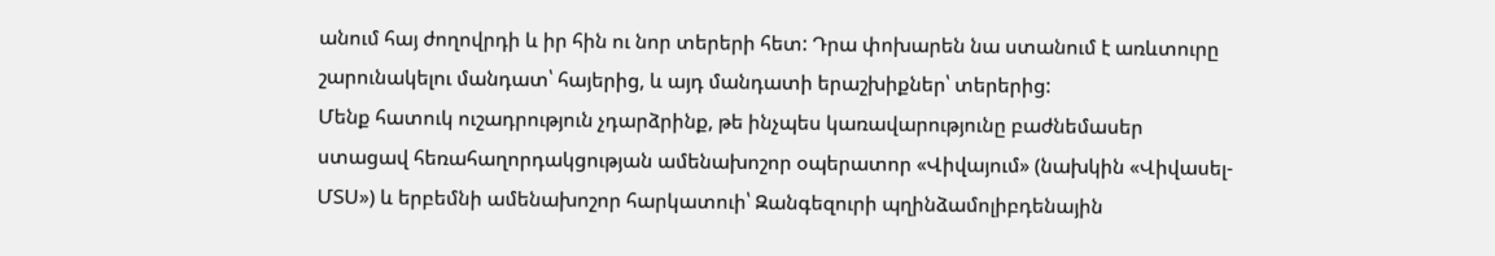անում հայ ժողովրդի և իր հին ու նոր տերերի հետ: Դրա փոխարեն նա ստանում է առևտուրը շարունակելու մանդատ՝ հայերից, և այդ մանդատի երաշխիքներ՝ տերերից:
Մենք հատուկ ուշադրություն չդարձրինք, թե ինչպես կառավարությունը բաժնեմասեր ստացավ հեռահաղորդակցության ամենախոշոր օպերատոր «Վիվայում» (նախկին «Վիվասել-ՄՏՍ») և երբեմնի ամենախոշոր հարկատուի՝ Զանգեզուրի պղինձամոլիբդենային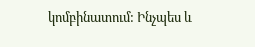կոմբինատում: Ինչպես և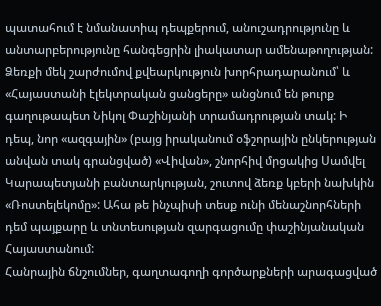պատահում է նմանատիպ դեպքերում, անուշադրությունը և անտարբերությունը հանգեցրին լիակատար ամենաթողության: Ձեռքի մեկ շարժումով քվեարկություն խորհրադարանում՝ և «Հայաստանի էլեկտրական ցանցերը» անցնում են թուրք գաղութապետ Նիկոլ Փաշինյանի տրամադրության տակ: Ի դեպ, նոր «ազգային» (բայց իրականում օֆշորային ընկերության անվան տակ գրանցված) «Վիվան», շնորհիվ մրցակից Սամվել Կարապետյանի բանտարկության, շուտով ձեռք կբերի նախկին «Ռոստելեկոմը»: Ահա թե ինչպիսի տեսք ունի մենաշնորհների դեմ պայքարը և տնտեսության զարգացումը փաշինյանական Հայաստանում:
Հանրային ճնշումներ, գաղտագողի գործարքների արագացված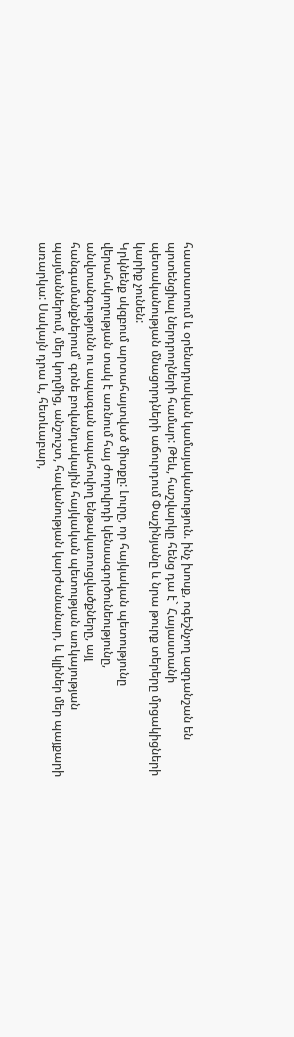հաստատում և օրենսդրական կամայականություն. ինչ խոսք, ոգեշնչող ազդանշան են պոտենցիալ ներդրողների համար: Թեև, հաշվարկը հենց դա է` Հայաստանի պետականության մնացորդների աճուրդում Փաշինյանը և նրա թուրք տերերը մրցակիցների կարիք չունեն:
Կրկնենք սկզբում արտահայտված միտքը: Լուրը, որ հայկական պետությունը վերահսկողության տակ է առնում հայ ժողովրդի կենսագործունեությունը, անվտանգությունն ու ապագան ապահովող ենթակառուցվածքները, այլ հանգամանքներում՝ գոնե բովանդակային հայկական պետության առկայության պայմաններում, մեր կողմից, անշուշտ, հավանության կարժանանար, և կլիներ մեր պայքարի առարկա: Սակայն դրա և, հետևաբար,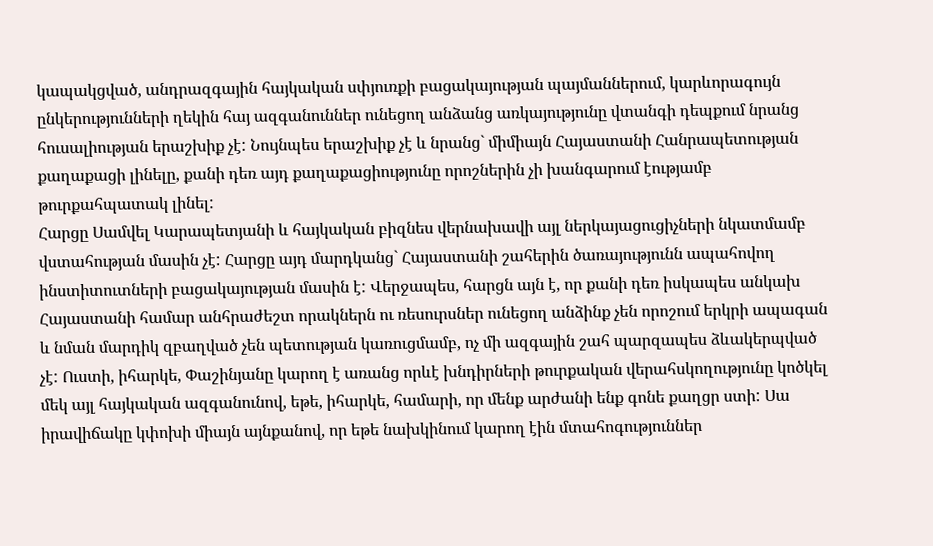կապակցված, անդրազգային հայկական սփյուռքի բացակայության պայմաններում, կարևորագույն ընկերությունների ղեկին հայ ազգանուններ ունեցող անձանց առկայությունը վտանգի դեպքում նրանց հուսալիության երաշխիք չէ: Նույնպես երաշխիք չէ և նրանց` միմիայն Հայաստանի Հանրապետության քաղաքացի լինելը, քանի դեռ այդ քաղաքացիությունը որոշներին չի խանգարում էությամբ թուրքահպատակ լինել:
Հարցը Սամվել Կարապետյանի և հայկական բիզնես վերնախավի այլ ներկայացուցիչների նկատմամբ վստահության մասին չէ: Հարցը այդ մարդկանց` Հայաստանի շահերին ծառայությունն ապահովող ինստիտուտների բացակայության մասին է: Վերջապես, հարցն այն է, որ քանի դեռ իսկապես անկախ Հայաստանի համար անհրաժեշտ որակներն ու ռեսուրսներ ունեցող անձինք չեն որոշում երկրի ապագան և նման մարդիկ զբաղված չեն պետության կառուցմամբ, ոչ մի ազգային շահ պարզապես ձևակերպված չէ: Ուստի, իհարկե, Փաշինյանը կարող է առանց որևէ խնդիրների թուրքական վերահսկողությունը կոծկել մեկ այլ հայկական ազգանունով, եթե, իհարկե, համարի, որ մենք արժանի ենք գոնե քաղցր ստի: Սա իրավիճակը կփոխի միայն այնքանով, որ եթե նախկինում կարող էին մտահոգություններ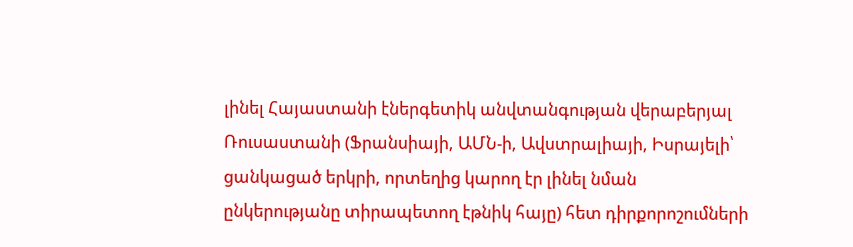լինել Հայաստանի էներգետիկ անվտանգության վերաբերյալ Ռուսաստանի (Ֆրանսիայի, ԱՄՆ-ի, Ավստրալիայի, Իսրայելի՝ ցանկացած երկրի, որտեղից կարող էր լինել նման ընկերությանը տիրապետող էթնիկ հայը) հետ դիրքորոշումների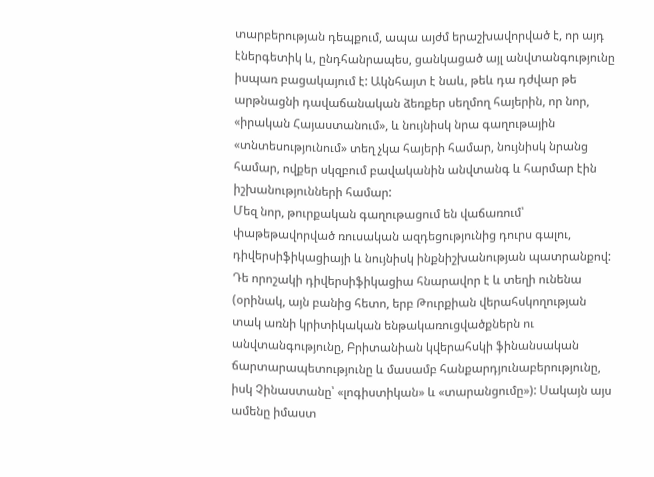տարբերության դեպքում, ապա այժմ երաշխավորված է, որ այդ էներգետիկ և, ընդհանրապես, ցանկացած այլ անվտանգությունը իսպառ բացակայում է: Ակնհայտ է նաև, թեև դա դժվար թե արթնացնի դավաճանական ձեռքեր սեղմող հայերին, որ նոր, «իրական Հայաստանում», և նույնիսկ նրա գաղութային «տնտեսությունում» տեղ չկա հայերի համար, նույնիսկ նրանց համար, ովքեր սկզբում բավականին անվտանգ և հարմար էին իշխանությունների համար:
Մեզ նոր, թուրքական գաղութացում են վաճառում՝ փաթեթավորված ռուսական ազդեցությունից դուրս գալու, դիվերսիֆիկացիայի և նույնիսկ ինքնիշխանության պատրանքով: Դե որոշակի դիվերսիֆիկացիա հնարավոր է և տեղի ունենա (օրինակ, այն բանից հետո, երբ Թուրքիան վերահսկողության տակ առնի կրիտիկական ենթակառուցվածքներն ու անվտանգությունը, Բրիտանիան կվերահսկի ֆինանսական ճարտարապետությունը և մասամբ հանքարդյունաբերությունը, իսկ Չինաստանը՝ «լոգիստիկան» և «տարանցումը»): Սակայն այս ամենը իմաստ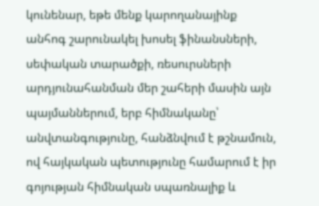կունենար, եթե մենք կարողանայինք անհոգ շարունակել խոսել ֆինանսների, սեփական տարածքի, ռեսուրսների արդյունահանման մեր շահերի մասին այն պայմաններում, երբ հիմնականը՝ անվտանգությունը, հանձնվում է թշնամուն, ով հայկական պետությունը համարում է իր գոյության հիմնական սպառնալիք և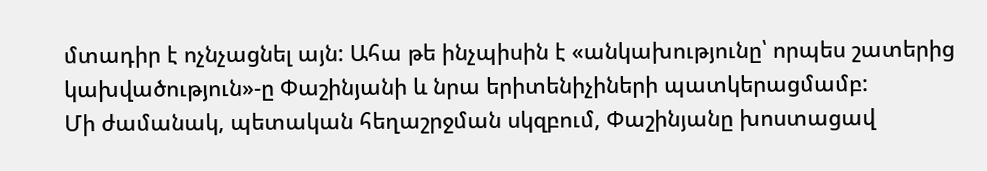մտադիր է ոչնչացնել այն: Ահա թե ինչպիսին է «անկախությունը՝ որպես շատերից կախվածություն»-ը Փաշինյանի և նրա երիտենիչիների պատկերացմամբ:
Մի ժամանակ, պետական հեղաշրջման սկզբում, Փաշինյանը խոստացավ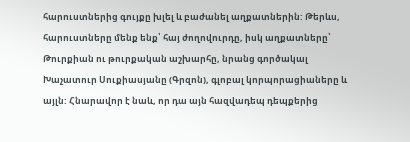հարուստներից գույքը խլել և բաժանել աղքատներին: Թերևս, հարուստները մենք ենք՝ հայ ժողովուրդը, իսկ աղքատները՝ Թուրքիան ու թուրքական աշխարհը, նրանց գործակալ Խաչատուր Սուքիասյանը (Գրզոն), գլոբալ կորպորացիաները և այլն: Հնարավոր է նաև, որ դա այն հազվադեպ դեպքերից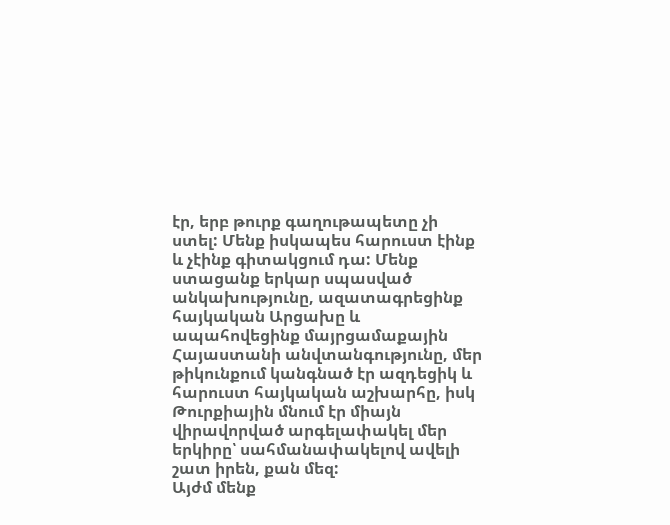էր, երբ թուրք գաղութապետը չի ստել: Մենք իսկապես հարուստ էինք և չէինք գիտակցում դա: Մենք ստացանք երկար սպասված անկախությունը, ազատագրեցինք հայկական Արցախը և ապահովեցինք մայրցամաքային Հայաստանի անվտանգությունը, մեր թիկունքում կանգնած էր ազդեցիկ և հարուստ հայկական աշխարհը, իսկ Թուրքիային մնում էր միայն վիրավորված արգելափակել մեր երկիրը՝ սահմանափակելով ավելի շատ իրեն, քան մեզ:
Այժմ մենք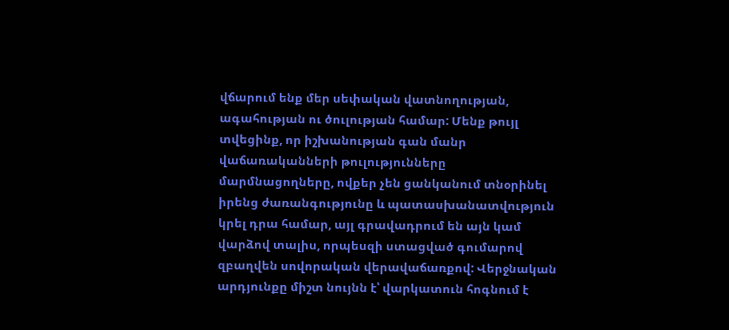վճարում ենք մեր սեփական վատնողության, ագահության ու ծուլության համար: Մենք թույլ տվեցինք, որ իշխանության գան մանր վաճառականների թուլությունները մարմնացողները, ովքեր չեն ցանկանում տնօրինել իրենց ժառանգությունը և պատասխանատվություն կրել դրա համար, այլ գրավադրում են այն կամ վարձով տալիս, որպեսզի ստացված գումարով զբաղվեն սովորական վերավաճառքով: Վերջնական արդյունքը միշտ նույնն է՝ վարկատուն հոգնում է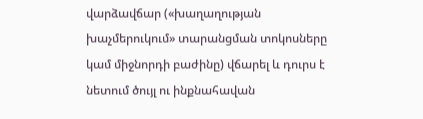վարձավճար («խաղաղության խաչմերուկում» տարանցման տոկոսները կամ միջնորդի բաժինը) վճարել և դուրս է նետում ծույլ ու ինքնահավան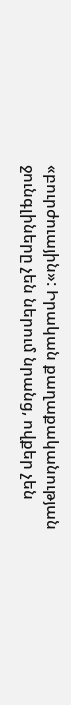«բուրժուային»: Իրական քաղաքականության ջունգլիները չեն ներում նրանց, ովքեր չեն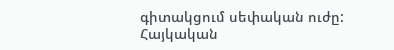գիտակցում սեփական ուժը:
Հայկական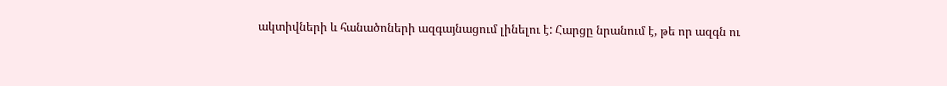ակտիվների և հանածոների ազգայնացում լինելու է: Հարցը նրանում է, թե որ ազգն ու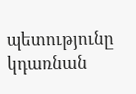պետությունը կդառնան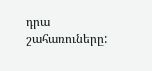դրա շահառուները: